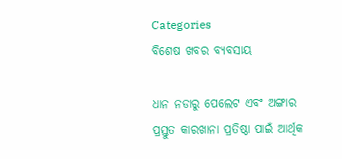Categories
ବିଶେଷ ଖବର ବ୍ୟବସାୟ

ଧାନ ନଡାରୁ ପେଲେଟ ଏବଂ ଅଙ୍ଗାର ପ୍ରସ୍ତୁତ କାରଖାନା ପ୍ରତିଷ୍ଠା ପାଇଁ ଆର୍ଥିକ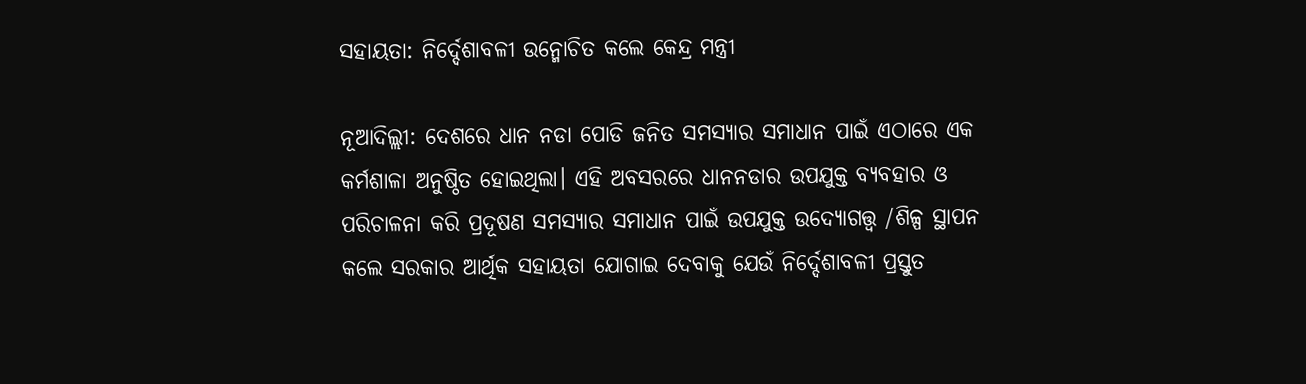ସହାୟତା: ନିର୍ଦ୍ଦେଶାବଳୀ ଉନ୍ମୋଚିତ କଲେ କେନ୍ଦ୍ର ମନ୍ତ୍ରୀ

ନୂଆଦିଲ୍ଲୀ: ଦେଶରେ ଧାନ ନଡା ପୋଡି ଜନିତ ସମସ୍ୟାର ସମାଧାନ ପାଇଁ ଏଠାରେ ଏକ କର୍ମଶାଳା ଅନୁଷ୍ଠିତ ହୋଇଥିଲା। ଏହି ଅବସରରେ ଧାନନଡାର ଉପଯୁକ୍ତ ବ୍ୟବହାର ଓ ପରିଚାଳନା କରି ପ୍ରଦୂଷଣ ସମସ୍ୟାର ସମାଧାନ ପାଇଁ ଉପଯୁକ୍ତ ଉଦ୍ୟୋଗତ୍ତ୍ୱ /ଶିଳ୍ପ ସ୍ଥାପନ କଲେ ସରକାର ଆର୍ଥିକ ସହାୟତା ଯୋଗାଇ ଦେବାକୁ ଯେଉଁ ନିର୍ଦ୍ଦେଶାବଳୀ ପ୍ରସ୍ତୁତ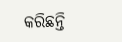କରିଛନ୍ତି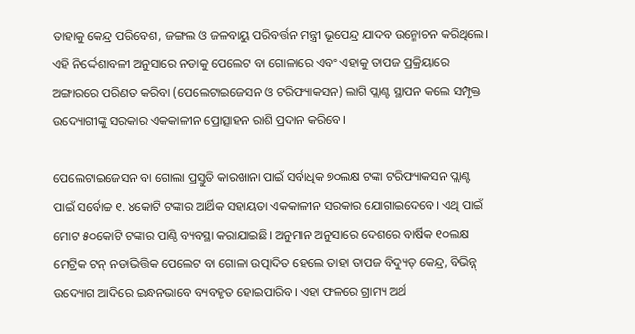ତାହାକୁ କେନ୍ଦ୍ର ପରିବେଶ, ଜଙ୍ଗଲ ଓ ଜଳବାୟୁ ପରିବର୍ତ୍ତନ ମନ୍ତ୍ରୀ ଭୂପେନ୍ଦ୍ର ଯାଦବ ଉନ୍ମୋଚନ କରିଥିଲେ। ଏହି ନିର୍ଦ୍ଦେଶାବଳୀ ଅନୁସାରେ ନଡାକୁ ପେଲେଟ ବା ଗୋଳାରେ ଏବଂ ଏହାକୁ ତାପଜ ପ୍ରକ୍ରିୟାରେ ଅଙ୍ଗାରରେ ପରିଣତ କରିବା (ପେଲେଟାଇଜେସନ ଓ ଟରିଫ୍ୟାକସନ) ଲାଗି ପ୍ଲାଣ୍ଟ ସ୍ଥାପନ କଲେ ସମ୍ପୃକ୍ତ ଉଦ୍ୟୋଗୀଙ୍କୁ ସରକାର ଏକକାଳୀନ ପ୍ରୋତ୍ସାହନ ରାଶି ପ୍ରଦାନ କରିବେ।

ପେଲେଟାଇଜେସନ ବା ଗୋଲା ପ୍ରସ୍ତୁତି କାରଖାନା ପାଇଁ ସର୍ବାଧିକ ୭୦ଲକ୍ଷ ଟଙ୍କା ଟରିଫ୍ୟାକସନ ପ୍ଲାଣ୍ଟ ପାଇଁ ସର୍ବୋଚ୍ଚ ୧. ୪କୋଟି ଟଙ୍କାର ଆର୍ଥିକ ସହାୟତା ଏକକାଳୀନ ସରକାର ଯୋଗାଇଦେବେ। ଏଥି ପାଇଁ ମୋଟ ୫୦କୋଟି ଟଙ୍କାର ପାଣ୍ଠି ବ୍ୟବସ୍ଥା କରାଯାଇଛି। ଅନୁମାନ ଅନୁସାରେ ଦେଶରେ ବାର୍ଷିକ ୧୦ଲକ୍ଷ ମେଟ୍ରିକ ଟନ୍ ନଡାଭିତ୍ତିକ ପେଲେଟ ବା ଗୋଳା ଉତ୍ପାଦିତ ହେଲେ ତାହା ତାପଜ ବିଦ୍ୟୁତ୍ କେନ୍ଦ୍ର, ବିଭିନ୍ନ୍ ଉଦ୍ୟୋଗ ଆଦିରେ ଇନ୍ଧନଭାବେ ବ୍ୟବହୃତ ହୋଇପାରିବ। ଏହା ଫଳରେ ଗ୍ରାମ୍ୟ ଅର୍ଥ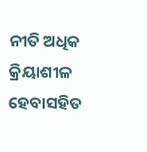ନୀତି ଅଧିକ କ୍ରିୟାଶୀଳ ହେବାସହିତ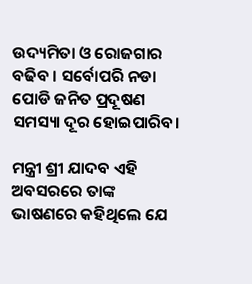ଉଦ୍ୟମିତା ଓ ରୋଜଗାର ବଢିବ । ସର୍ବୋପରି ନଡା ପୋଡି ଜନିତ ପ୍ରଦୂଷଣ ସମସ୍ୟା ଦୂର ହୋଇପାରିବ।

ମନ୍ତ୍ରୀ ଶ୍ରୀ ଯାଦବ ଏହି ଅବସରରେ ତାଙ୍କ ଭାଷଣରେ କହିଥିଲେ ଯେ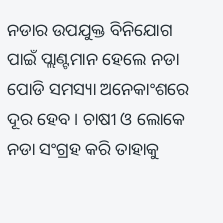ନଡାର ଉପଯୁକ୍ତ ବିନିଯୋଗ ପାଇଁ ପ୍ଲାଣ୍ଟମାନ ହେଲେ ନଡା ପୋଡି ସମସ୍ୟା ଅନେକାଂଶରେ ଦୂର ହେବ। ଚାଷୀ ଓ ଲୋକେ ନଡା ସଂଗ୍ରହ କରି ତାହାକୁ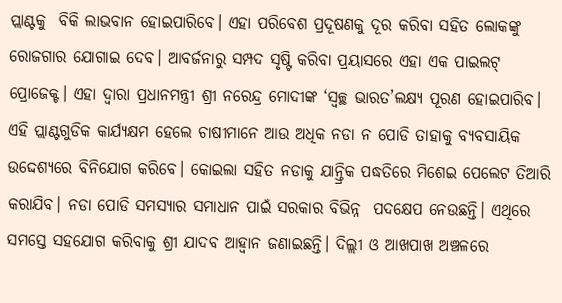ପ୍ଲାଣ୍ଟକୁ  ବିକି ଲାଭବାନ ହୋଇପାରିବେ। ଏହା ପରିବେଶ ପ୍ରଦୂଷଣକୁ ଦୂର କରିବା ସହିତ ଲୋକଙ୍କୁ ରୋଜଗାର ଯୋଗାଇ ଦେବ। ଆବର୍ଜନାରୁ ସମ୍ପଦ ସୃଷ୍ଟି କରିବା ପ୍ରୟାସରେ ଏହା ଏକ ପାଇଲଟ୍ ପ୍ରୋଜେକ୍ଟ। ଏହା ଦ୍ୱାରା ପ୍ରଧାନମନ୍ତ୍ରୀ ଶ୍ରୀ ନରେନ୍ଦ୍ର ମୋଦୀଙ୍କ ‘ସ୍ୱଚ୍ଛ ଭାରତ’ଲକ୍ଷ୍ୟ ପୂରଣ ହୋଇପାରିବ। ଏହି ପ୍ଲାଣ୍ଟଗୁଡିକ କାର୍ଯ୍ୟକ୍ଷମ ହେଲେ ଚାଷୀମାନେ ଆଉ ଅଧିକ ନଡା ନ ପୋଡି ତାହାକୁ ବ୍ୟବସାୟିକ ଉଦ୍ଦେଶ୍ୟରେ ବିନିଯୋଗ କରିବେ। କୋଇଲା ସହିତ ନଡାକୁ ଯାନ୍ତ୍ରିକ ପଦ୍ଧତିରେ ମିଶେଇ ପେଲେଟ ତିଆରି କରାଯିବ। ନଡା ପୋଡି ସମସ୍ୟାର ସମାଧାନ ପାଇଁ ସରକାର ବିଭିନ୍ନ  ପଦକ୍ଷେପ ନେଉଛନ୍ତି। ଏଥିରେ ସମସ୍ତେ ସହଯୋଗ କରିବାକୁ ଶ୍ରୀ ଯାଦବ ଆହ୍ୱାନ ଜଣାଇଛନ୍ତି। ଦିଲ୍ଲୀ ଓ ଆଖପାଖ ଅଞ୍ଚଳରେ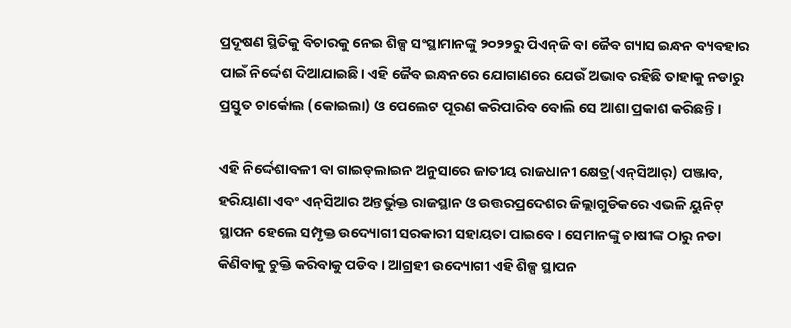ପ୍ରଦୂଷଣ ସ୍ଥିତିକୁ ବିଚାରକୁ ନେଇ ଶିଳ୍ପ ସଂସ୍ଥାମାନଙ୍କୁ ୨୦୨୨ରୁ ପିଏନ୍‌ଜି ବା ଜୈବ ଗ୍ୟାସ ଇନ୍ଧନ ବ୍ୟବହାର ପାଇଁ ନିର୍ଦ୍ଦେଶ ଦିଆଯାଇଛି। ଏହି ଜୈବ ଇନ୍ଧନରେ ଯୋଗାଣରେ ଯେଉଁ ଅଭାବ ରହିଛି ତାହାକୁ ନଡାରୁ ପ୍ରସ୍ତୁତ ଚାର୍କୋଲ (କୋଇଲା) ଓ ପେଲେଟ ପୂରଣ କରିପାରିବ ବୋଲି ସେ ଆଶା ପ୍ରକାଶ କରିଛନ୍ତି।

ଏହି ନିର୍ଦ୍ଦେଶାବଳୀ ବା ଗାଇଡ୍‌ଲାଇନ ଅନୁସାରେ ଜାତୀୟ ରାଜଧାନୀ କ୍ଷେତ୍ର(ଏନ୍‌ସିଆର୍‌) ପଞ୍ଜାବ, ହରିୟାଣା ଏବଂ ଏନ୍‌ସିଆର ଅନ୍ତର୍ଭୁକ୍ତ ରାଜସ୍ଥାନ ଓ ଉତ୍ତରପ୍ରଦେଶର ଜିଲ୍ଲାଗୁଡିକରେ ଏଭଳି ୟୁନିଟ୍ ସ୍ଥାପନ ହେଲେ ସମ୍ପୃକ୍ତ ଉଦ୍ୟୋଗୀ ସରକାରୀ ସହାୟତା ପାଇବେ। ସେମାନଙ୍କୁ ଚାଷୀଙ୍କ ଠାରୁ ନଡା କିଣିବାକୁ ଚୁକ୍ତି କରିବାକୁ ପଡିବ। ଆଗ୍ରହୀ ଉଦ୍ୟୋଗୀ ଏହି ଶିଳ୍ପ ସ୍ଥାପନ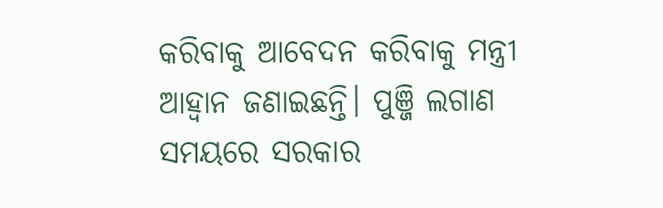କରିବାକୁ ଆବେଦନ କରିବାକୁ ମନ୍ତ୍ରୀ ଆହ୍ୱାନ ଜଣାଇଛନ୍ତି। ପୁଞ୍ଜି ଲଗାଣ ସମୟରେ ସରକାର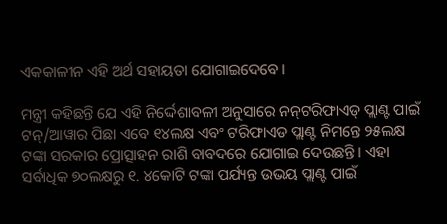ଏକକାଳୀନ ଏହି ଅର୍ଥ ସହାୟତା ଯୋଗାଇଦେବେ।

ମନ୍ତ୍ରୀ କହିଛନ୍ତି ଯେ ଏହି ନିର୍ଦ୍ଦେଶାବଳୀ ଅନୁସାରେ ନନ୍‌ଟରିଫାଏଡ୍ ପ୍ଲାଣ୍ଟ ପାଇଁ ଟନ୍/ଆୱାର ପିଛା ଏବେ ୧୪ଲକ୍ଷ ଏବଂ ଟରିଫାଏଡ ପ୍ଲାଣ୍ଟ ନିମନ୍ତେ ୨୫ଲକ୍ଷ ଟଙ୍କା ସରକାର ପ୍ରୋତ୍ସାହନ ରାଶି ବାବଦରେ ଯୋଗାଇ ଦେଉଛନ୍ତି। ଏହା ସର୍ବାଧିକ ୭୦ଲକ୍ଷରୁ ୧. ୪କୋଟି ଟଙ୍କା ପର୍ଯ୍ୟନ୍ତ ଉଭୟ ପ୍ଲାଣ୍ଟ ପାଇଁ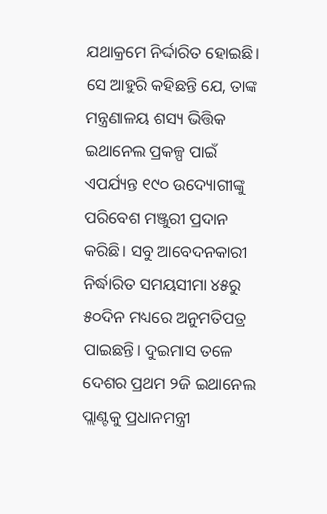ଯଥାକ୍ରମେ ନିର୍ଦ୍ଦାରିତ ହୋଇଛି। ସେ ଆହୁରି କହିଛନ୍ତି ଯେ, ତାଙ୍କ ମନ୍ତ୍ରଣାଳୟ ଶସ୍ୟ ଭିତ୍ତିକ ଇଥାନେଲ ପ୍ରକଳ୍ପ ପାଇଁ ଏପର୍ଯ୍ୟନ୍ତ ୧୯୦ ଉଦ୍ୟୋଗୀଙ୍କୁ ପରିବେଶ ମଞ୍ଜୁରୀ ପ୍ରଦାନ କରିଛି। ସବୁ ଆବେଦନକାରୀ ନିର୍ଦ୍ଧାରିତ ସମୟସୀମା ୪୫ରୁ ୫୦ଦିନ ମଧ୍ୟରେ ଅନୁମତିପତ୍ର ପାଇଛନ୍ତି। ଦୁଇମାସ ତଳେ ଦେଶର ପ୍ରଥମ ୨ଜି ଇଥାନେଲ ପ୍ଲାଣ୍ଟକୁ ପ୍ରଧାନମନ୍ତ୍ରୀ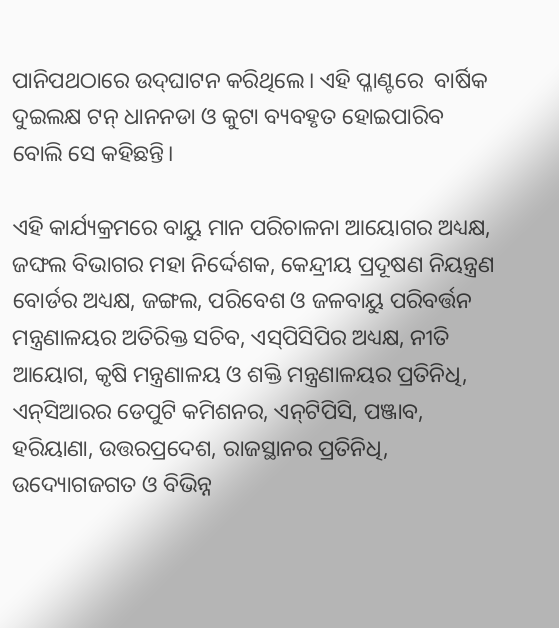ପାନିପଥଠାରେ ଉଦ୍‌ଘାଟନ କରିଥିଲେ। ଏହି ପ୍ଳାଣ୍ଟରେ  ବାର୍ଷିକ ଦୁଇଲକ୍ଷ ଟନ୍ ଧାନନଡା ଓ କୁଟା ବ୍ୟବହୃତ ହୋଇପାରିବ ବୋଲି ସେ କହିଛନ୍ତି।

ଏହି କାର୍ଯ୍ୟକ୍ରମରେ ବାୟୁ ମାନ ପରିଚାଳନା ଆୟୋଗର ଅଧ୍ୟକ୍ଷ, ଜଙ୍ଘଲ ବିଭାଗର ମହା ନିର୍ଦ୍ଦେଶକ, କେନ୍ଦ୍ରୀୟ ପ୍ରଦୂଷଣ ନିୟନ୍ତ୍ରଣ ବୋର୍ଡର ଅଧ୍ୟକ୍ଷ, ଜଙ୍ଗଲ, ପରିବେଶ ଓ ଜଳବାୟୁ ପରିବର୍ତ୍ତନ ମନ୍ତ୍ରଣାଳୟର ଅତିରିକ୍ତ ସଚିବ, ଏସ୍‌ପିସିପିର ଅଧ୍ୟକ୍ଷ, ନୀତି ଆୟୋଗ, କୃଷି ମନ୍ତ୍ରଣାଳୟ ଓ ଶକ୍ତି ମନ୍ତ୍ରଣାଳୟର ପ୍ରତିନିଧି, ଏନ୍‌ସିଆରର ଡେପୁଟି କମିଶନର, ଏନ୍‌ଟିପିସି, ପଞ୍ଜାବ, ହରିୟାଣା, ଉତ୍ତରପ୍ରଦେଶ, ରାଜସ୍ଥାନର ପ୍ରତିନିଧି, ଉଦ୍ୟୋଗଜଗତ ଓ ବିଭିନ୍ନ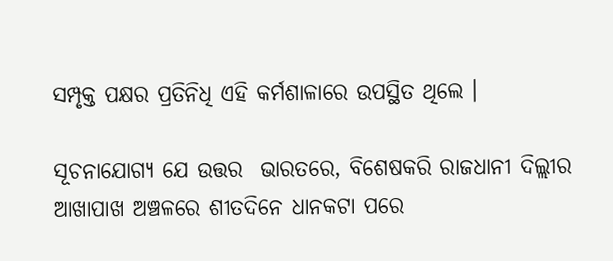ସମ୍ପୃକ୍ତ ପକ୍ଷର ପ୍ରତିନିଧି ଏହି କର୍ମଶାଳାରେ ଉପସ୍ଥିତ ଥିଲେ ।

ସୂଚନାଯୋଗ୍ୟ ଯେ ଉତ୍ତର  ଭାରତରେ, ବିଶେଷକରି ରାଜଧାନୀ ଦିଲ୍ଲୀର ଆଖାପାଖ ଅଞ୍ଚଳରେ ଶୀତଦିନେ ଧାନକଟା ପରେ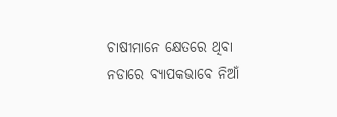ଚାଷୀମାନେ କ୍ଷେତରେ ଥିବା ନଡାରେ ବ୍ୟାପକଭାବେ ନିଆଁ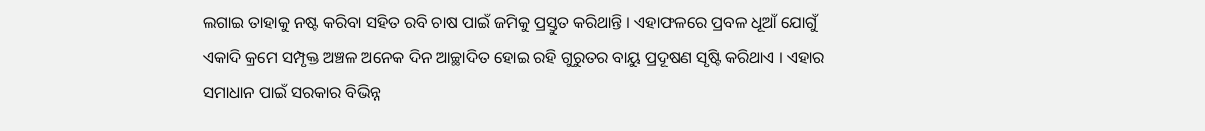ଲଗାଇ ତାହାକୁ ନଷ୍ଟ କରିବା ସହିତ ରବି ଚାଷ ପାଇଁ ଜମିକୁ ପ୍ରସ୍ତୁତ କରିଥାନ୍ତି । ଏହାଫଳରେ ପ୍ରବଳ ଧୂଆଁ ଯୋଗୁଁ ଏକାଦି କ୍ରମେ ସମ୍ପୃକ୍ତ ଅଞ୍ଚଳ ଅନେକ ଦିନ ଆଚ୍ଛାଦିତ ହୋଇ ରହି ଗୁରୁତର ବାୟୁ ପ୍ରଦୂଷଣ ସୃଷ୍ଟି କରିଥାଏ । ଏହାର ସମାଧାନ ପାଇଁ ସରକାର ବିଭିନ୍ନ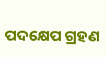ପଦକ୍ଷେପ ଗ୍ରହଣ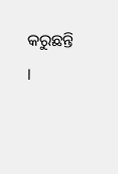କରୁଛନ୍ତି ।